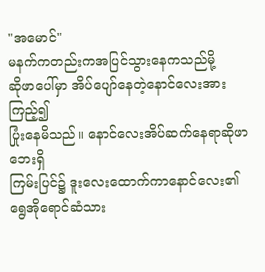"အမောင်"
မနက်ကတည်းကအပြင်သွားနေကသည်မို့
ဆိုဖာပေါ်မှာ အိပ်ပျော်နေတဲ့နောင်လေးအားကြည့်၍
ပြုံးနေမိသည်။ နောင်လေးအိပ်ဆက်နေရာဆိုဖာဘေးရှိ
ကြမ်းပြင်၌ ဒူးလေးထောက်ကာနောင်လေး၏
ရွေအိုရောင်ဆံသား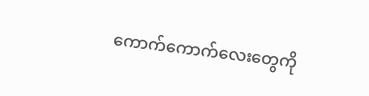ကောက်ကောက်လေးတွေကို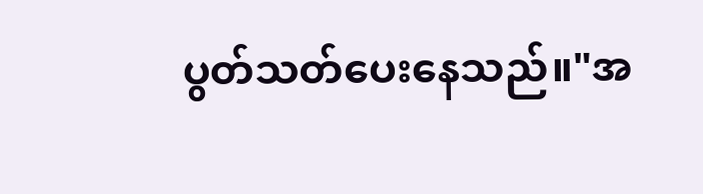ပွတ်သတ်ပေးနေသည်။"အ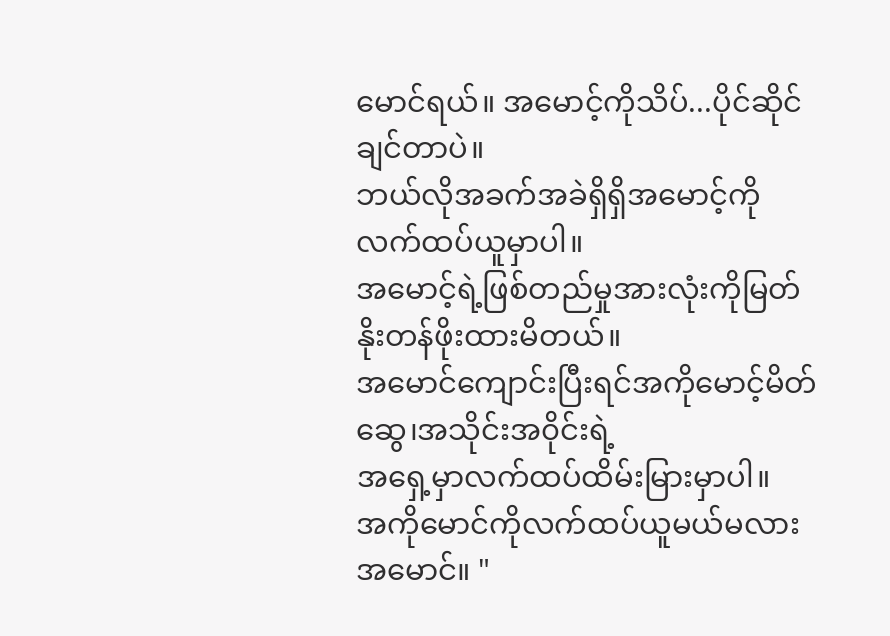မောင်ရယ်။ အမောင့်ကိုသိပ်...ပိုင်ဆိုင်ချင်တာပဲ။
ဘယ်လိုအခက်အခဲရှိရှိအမောင့်ကိုလက်ထပ်ယူမှာပါ။
အမောင့်ရဲ့ဖြစ်တည်မှုအားလုံးကိုမြတ်နိုးတန်ဖိုးထားမိတယ်။
အမောင်ကျောင်းပြီးရင်အကိုမောင့်မိတ်ဆွေ၊အသိုင်းအ၀ိုင်းရဲ့
အရှေ့မှာလက်ထပ်ထိမ်းမြားမှာပါ။
အကိုမောင်ကိုလက်ထပ်ယူမယ်မလားအမောင်။ "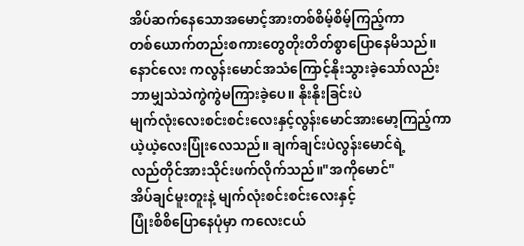အိပ်ဆက်နေသောအမောင့်အားတစ်စိမ့်စိမ့်ကြည့်ကာ
တစ်ယောက်တည်းစကားတွေတိုးတိတ်စွာပြောနေမိသည်။
နောင်လေး ကလွန်းမောင်အသံကြောင့်နိုးသွားခဲ့သော်လည်း
ဘာမျှသဲသဲကွဲကွဲမကြားခဲ့ပေ။ နိုးနိုးခြင်းပဲ
မျက်လုံးလေးစင်းစင်းလေးနှင့်လွန်းမောင်အားမော့ကြည့်ကာ
ယဲ့ယဲ့လေးပြုံးလေသည်။ ချက်ချင်းပဲလွန်းမောင်ရဲ့
လည်တိုင်အားသိုင်းဖက်လိုက်သည်။"အကိုမောင်"
အိပ်ချင်မူးတူးနဲ့ မျက်လုံးစင်းစင်းလေးနှင့်
ပြုံးစိစိပြောနေပုံမှာ ကလေးငယ်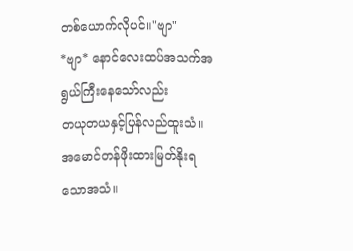တစ်ယောက်လိုပင်။"ဗျာ"
*ဗျာ* နောင်လေးထပ်အသက်အရွယ်ကြီးနေသော်လည်း
တယုတယနှင့်ပြန်လည်ထူးသံ။
အမောင်တန်ဖိုးထားမြတ်နိုးရသောအသံ။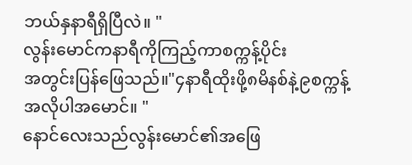ဘယ်နှနာရီရှိပြီလဲ။ "
လွန်းမောင်ကနာရီကိုကြည့်ကာစက္ကန့်ပိုင်း
အတွင်းပြန်ဖြေသည်။"၄နာရီထိုးဖို့၈မိနစ်နဲ့၉စက္ကန့်အလိုပါအမောင်။ "
နောင်လေးသည်လွန်းမောင်၏အဖြေ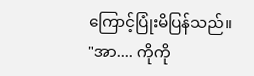ကြောင့်ပြုံးမိပြန်သည်။
"အာ.... ကိုကို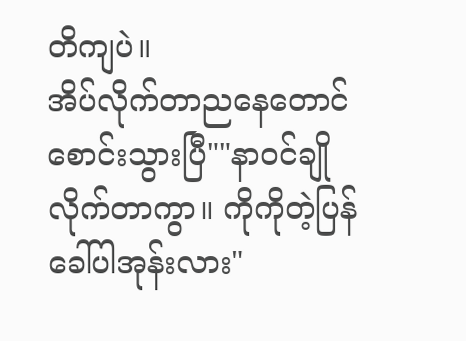တိကျပဲ။
အိပ်လိုက်တာညနေတောင်စောင်းသွားပြီ""နာ၀င်ချိုလိုက်တာကွာ။ ကိုကိုတဲ့ပြန်ခေါ်ပါအုန်းလား"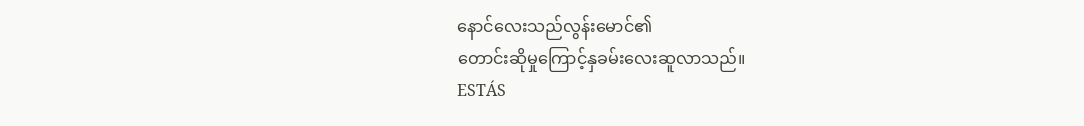နောင်လေးသည်လွန်းမောင်၏
တောင်းဆိုမှုကြောင့်နှခမ်းလေးဆူလာသည်။
ESTÁS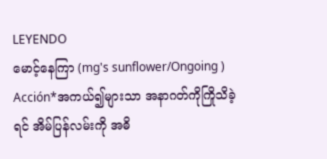LEYENDO
မောင့်နေကြာ (mg's sunflower/Ongoing )
Acción*အကယ်၍များသာ အနာဂတ်ကိုကြိုသိခဲ့ရင် အိမ်ပြန်လမ်းကို အဓိ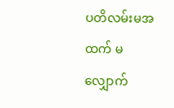ပတိလမ်းမအထက် မလျှောက်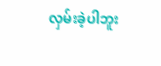လှမ်းခဲ့ပါဘူး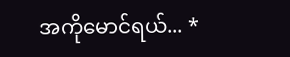အကိုမောင်ရယ်... *